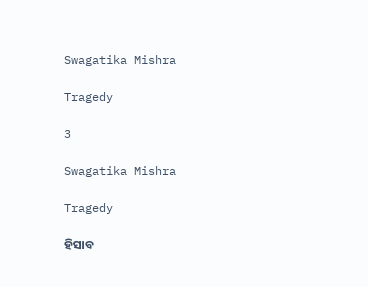Swagatika Mishra

Tragedy

3

Swagatika Mishra

Tragedy

ହିସାବ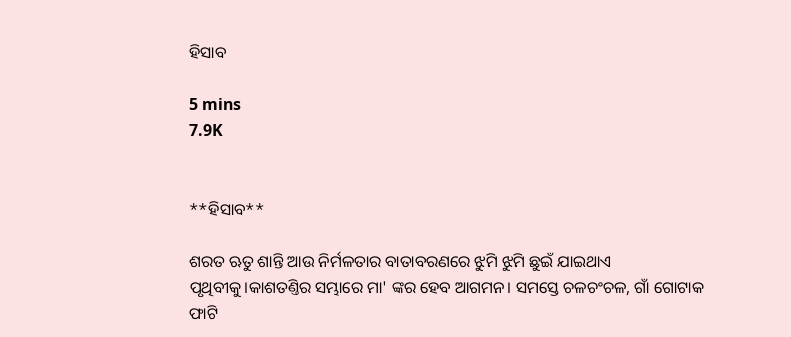ହିସାବ

5 mins
7.9K


**ହିସାବ**

ଶରତ ଋତୁ ଶାନ୍ତି ଆଉ ନିର୍ମଳତାର ବାତାବରଣରେ ଝୁମି ଝୁମି ଛୁଇଁ ଯାଇଥାଏ ପୃଥିବୀକୁ।କାଶତଣ୍ତିର ସମ୍ଭାରେ ମା' ଙ୍କର ହେବ ଆଗମନ। ସମସ୍ତେ ଚଳଚଂଚଳ, ଗାଁ ଗୋଟାକ ଫାଟି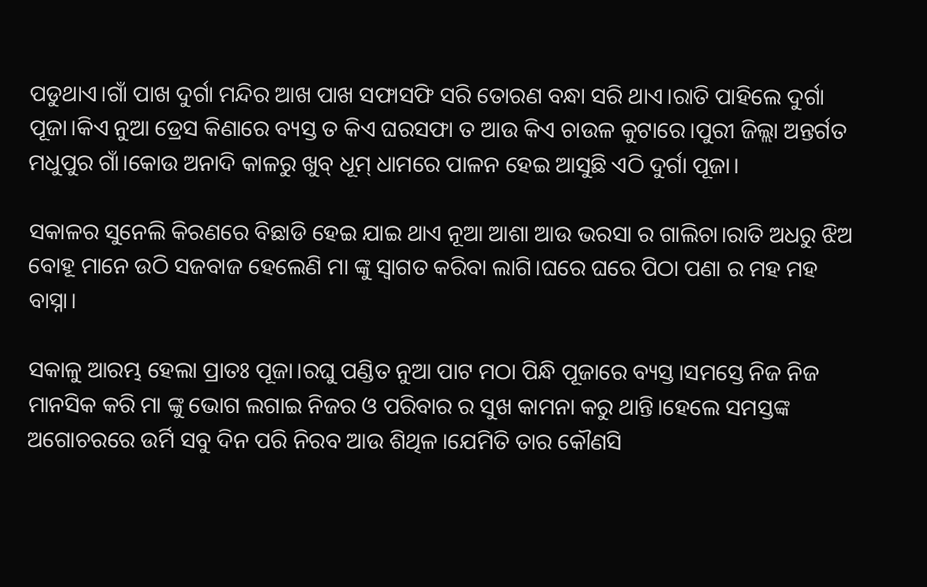ପଡୁଥାଏ।ଗାଁ ପାଖ ଦୁର୍ଗା ମନ୍ଦିର ଆଖ ପାଖ ସଫାସଫି ସରି ତୋରଣ ବନ୍ଧା ସରି ଥାଏ।ରାତି ପାହିଲେ ଦୁର୍ଗା ପୂଜା।କିଏ ନୁଆ ଡ୍ରେସ କିଣାରେ ବ୍ୟସ୍ତ ତ କିଏ ଘରସଫା ତ ଆଉ କିଏ ଚାଉଳ କୁଟାରେ।ପୁରୀ ଜିଲ୍ଲା ଅନ୍ତର୍ଗତ ମଧୁପୁର ଗାଁ।କୋଉ ଅନାଦି କାଳରୁ ଖୁବ୍ ଧୂମ୍ ଧାମରେ ପାଳନ ହେଇ ଆସୁଛି ଏଠି ଦୁର୍ଗା ପୂଜା।

ସକାଳର ସୁନେଲି କିରଣରେ ବିଛାଡି ହେଇ ଯାଇ ଥାଏ ନୂଆ ଆଶା ଆଉ ଭରସା ର ଗାଲିଚା।ରାତି ଅଧରୁ ଝିଅ ବୋହୂ ମାନେ ଉଠି ସଜବାଜ ହେଲେଣି ମା ଙ୍କୁ ସ୍ୱାଗତ କରିବା ଲାଗି।ଘରେ ଘରେ ପିଠା ପଣା ର ମହ ମହ ବାସ୍ନା।

ସକାଳୁ ଆରମ୍ଭ ହେଲା ପ୍ରାତଃ ପୂଜା।ରଘୁ ପଣ୍ଡିତ ନୁଆ ପାଟ ମଠା ପିନ୍ଧି ପୂଜାରେ ବ୍ୟସ୍ତ।ସମସ୍ତେ ନିଜ ନିଜ ମାନସିକ କରି ମା ଙ୍କୁ ଭୋଗ ଲଗାଇ ନିଜର ଓ ପରିବାର ର ସୁଖ କାମନା କରୁ ଥାନ୍ତି।ହେଲେ ସମସ୍ତଙ୍କ ଅଗୋଚରରେ ଉର୍ମି ସବୁ ଦିନ ପରି ନିରବ ଆଉ ଶିଥିଳ।ଯେମିତି ତାର କୌଣସି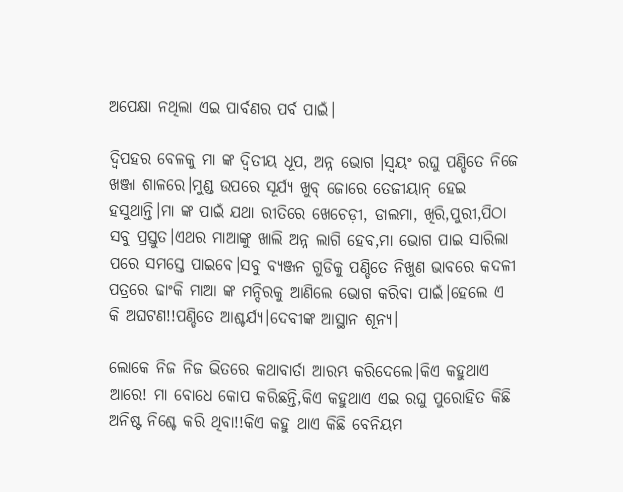ଅପେକ୍ଷା ନଥିଲା ଏଇ ପାର୍ବଣର ପର୍ବ ପାଇଁ।

ଦ୍ବିପହର ବେଳକୁ ମା ଙ୍କ ଦ୍ଵିତୀୟ ଧୂପ, ଅନ୍ନ ଭୋଗ ।ସ୍ୱୟଂ ରଘୁ ପଣ୍ଡିତେ ନିଜେ ଖଞ୍ଜା ଶାଳରେ।ମୁଣ୍ଡ ଉପରେ ସୂର୍ଯ୍ୟ ଖୁବ୍ ଜୋରେ ତେଜୀୟାନ୍ ହେଇ ହସୁଥାନ୍ତି।ମା ଙ୍କ ପାଇଁ ଯଥା ରୀତିରେ ଖେଚେଡ଼ୀ, ଡାଲମା, ଖିରି,ପୁରୀ,ପିଠା ସବୁ ପ୍ରସ୍ତୁତ।ଏଥର ମାଆଙ୍କୁ ଖାଲି ଅନ୍ନ ଲାଗି ହେବ,ମା ଭୋଗ ପାଇ ସାରିଲା ପରେ ସମସ୍ତେ ପାଇବେ।ସବୁ ବ୍ୟଞ୍ଜନ ଗୁଡିକୁ ପଣ୍ଡିତେ ନିଖୁଣ ଭାବରେ କଦଳୀ ପତ୍ରରେ ଢାଂକି ମାଆ ଙ୍କ ମନ୍ଦିରକୁ ଆଣିଲେ ଭୋଗ କରିବା ପାଇଁ।ହେଲେ ଏ କି ଅଘଟଣ!!ପଣ୍ଡିତେ ଆଶ୍ଚର୍ଯ୍ୟ।ଦେବୀଙ୍କ ଆସ୍ଥାନ ଶୂନ୍ୟ।

ଲୋକେ ନିଜ ନିଜ ଭିତରେ କଥାବାର୍ତା ଆରମ୍ଭ କରିଦେଲେ।କିଏ କହୁଥାଏ ଆରେ! ମା ବୋଧେ କୋପ କରିଛନ୍ତି,କିଏ କହୁଥାଏ ଏଇ ରଘୁ ପୁରୋହିତ କିଛି ଅନିଷ୍ଟ ନିଶ୍ଚେ କରି ଥିବା!!କିଏ କହୁ ଥାଏ କିଛି ବେନିୟମ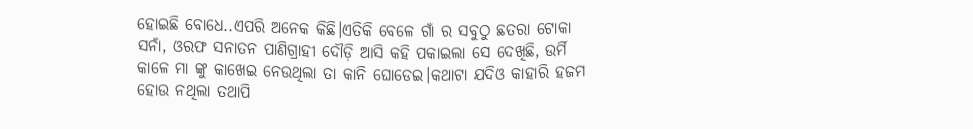ହୋଇଛି ବୋଧେ..ଏପରି ଅନେକ କିଛି।ଏତିକି ବେଳେ ଗାଁ ର ସବୁଠୁ ଛତରା ଟୋକା ସନାଁ, ଓରଫ ସନାତନ ପାଣିଗ୍ରାହୀ ଦୌଡ଼ି ଆସି କହି ପକାଇଲା ସେ ଦେଖିଛି, ଉର୍ମି କାଳେ ମା ଙ୍କୁ କାଖେଇ ନେଉଥିଲା ତା କାନି ଘୋଡେଇ।କଥାଟା ଯଦିଓ କାହାରି ହଜମ ହୋଉ ନଥିଲା ତଥାପି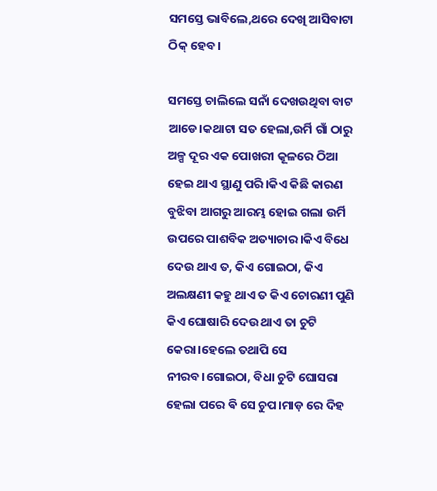ସମସ୍ତେ ଭାବିଲେ,ଥରେ ଦେଖି ଆସିବାଟା ଠିକ୍ ହେବ।

ସମସ୍ତେ ଚାଲିଲେ ସନାଁ ଦେଖଉଥିବା ବାଟ ଆଡେ।କଥାଟା ସତ ହେଲା,ଉର୍ମି ଗାଁ ଠାରୁ ଅଳ୍ପ ଦୂର ଏକ ପୋଖରୀ କୂଳରେ ଠିଆ ହେଇ ଥାଏ ସ୍ଥାଣୁ ପରି।କିଏ କିଛି କାରଣ ବୁଝିବା ଆଗରୁ ଆରମ୍ଭ ହୋଇ ଗଲା ଉର୍ମି ଉପରେ ପାଶବିକ ଅତ୍ୟାଚାର।କିଏ ବିଧେ ଦେଉ ଥାଏ ତ, କିଏ ଗୋଇଠା, କିଏ ଅଲକ୍ଷଣୀ କହୁ ଥାଏ ତ କିଏ ଚୋରଣୀ ପୁଣି କିଏ ଘୋଷାରି ଦେଉ ଥାଏ ତା ଚୁଟି କେରା।ହେଲେ ତଥାପି ସେ ନୀରବ।ଗୋଇଠା, ବିଧା ଚୁଟି ଘୋସରା ହେଲା ପରେ ଵି ସେ ଚୁପ।ମାଡ଼ ରେ ଦିହ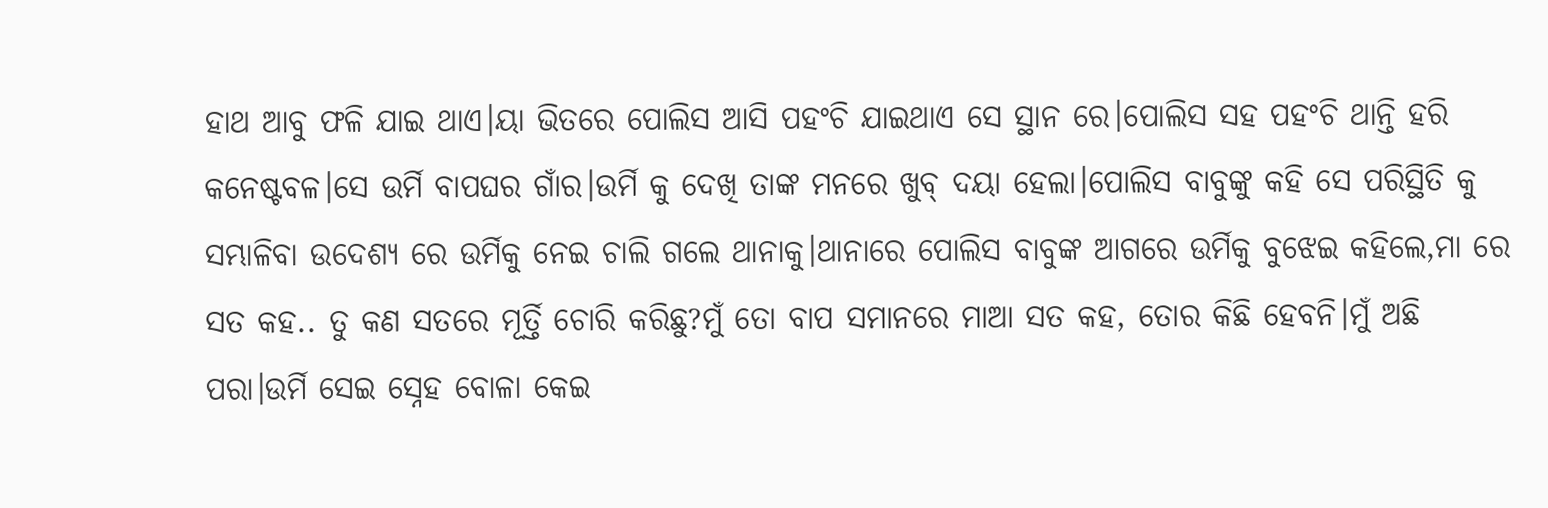ହାଥ ଆବୁ ଫଳି ଯାଇ ଥାଏ।ୟା ଭିତରେ ପୋଲିସ ଆସି ପହଂଚି ଯାଇଥାଏ ସେ ସ୍ଥାନ ରେ।ପୋଲିସ ସହ ପହଂଚି ଥାନ୍ତି ହରି କନେଷ୍ଟବଳ।ସେ ଉର୍ମି ବାପଘର ଗାଁର।ଉର୍ମି କୁ ଦେଖି ତାଙ୍କ ମନରେ ଖୁବ୍ ଦୟା ହେଲା।ପୋଲିସ ବାବୁଙ୍କୁ କହି ସେ ପରିସ୍ଥିତି କୁ ସମ୍ଭାଳିବା ଉଦେଶ୍ୟ ରେ ଉର୍ମିକୁ ନେଇ ଚାଲି ଗଲେ ଥାନାକୁ।ଥାନାରେ ପୋଲିସ ବାବୁଙ୍କ ଆଗରେ ଉର୍ମିକୁ ବୁଝେଇ କହିଲେ,ମା ରେ ସତ କହ.. ତୁ କଣ ସତରେ ମୂର୍ତ୍ତି ଚୋରି କରିଛୁ?ମୁଁ ତୋ ବାପ ସମାନରେ ମାଆ ସତ କହ, ତୋର କିଛି ହେବନି।ମୁଁ ଅଛି ପରା।ଉର୍ମି ସେଇ ସ୍ନେହ ବୋଳା କେଇ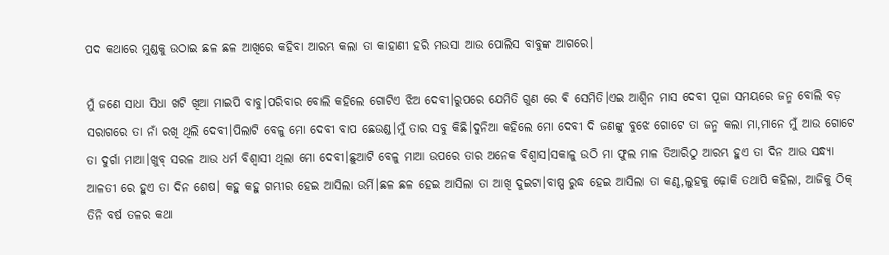ପଦ କଥାରେ ମୁଣ୍ଡକୁ ଉଠାଇ ଛଳ ଛଳ ଆଖିରେ କହିବା ଆରମ୍ଭ କଲା ତା କାହାଣୀ ହରି ମଉସା ଆଉ ପୋଲିସ ବାବୁଙ୍କ ଆଗରେ।

ମୁଁ ଜଣେ ସାଧା ସିଧା ଖଟି ଖିଆ ମାଇପି ବାବୁ।ପରିବାର ବୋଲି କହିଲେ ଗୋଟିଏ ଝିଅ ଦେବୀ।ରୁପରେ ଯେମିତି ଗୁଣ ରେ ଵି ସେମିତି।ଏଇ ଆଶ୍ୱିନ ମାସ ଦେବୀ ପୂଜା ସମୟରେ ଜନ୍ମ ବୋଲି ବଡ଼ ସରାଗରେ ତା ନାଁ ରଖି ଥିଲି ଦେବୀ।ପିଲାଟି ବେଳୁ ମୋ ଦେବୀ ବାପ ଛେଉଣ୍ଡ।ମୁଁ ତାର ସବୁ କିଛି।ଦୁନିଆ କହିଲେ ମୋ ଦେବୀ ଦି ଜଣଙ୍କୁ ବୁଝେ ଗୋଟେ ତା ଜନ୍ମ କଲା ମା,ମାନେ ମୁଁ ଆଉ ଗୋଟେ ତା ଦୁର୍ଗା ମାଆ।ଖୁବ୍ ସରଳ ଆଉ ଧର୍ମ ବିଶ୍ୱାସୀ ଥିଲା ମୋ ଦେବୀ।ଛୁଆଟି ବେଳୁ ମାଆ ଉପରେ ତାର ଅନେକ ବିଶ୍ୱାସ।ସକାଳୁ ଉଠି ମା ଫୁଲ ମାଳ ତିଆରିଠୁ ଆରମ୍ଭ ହୁଏ ତା ଦିନ ଆଉ ସନ୍ଧ୍ୟା ଆଳତୀ ରେ ହୁଏ ତା ଦିନ ଶେଷ। କହୁ କହୁ ଗମ୍ଭୀର ହେଇ ଆସିଲା ଉର୍ମି।ଛଳ ଛଳ ହେଇ ଆସିଲା ତା ଆଖି ଦୁଇଟା।ବାଷ୍ପ ରୁଦ୍ଧ ହେଇ ଆସିଲା ତା କଣ୍ଠ,ଲୁହକୁ ଢ଼ୋକି ତଥାପି କହିଲା, ଆଜିକୁ ଠିକ୍ ତିନି ବର୍ଷ ତଳର କଥା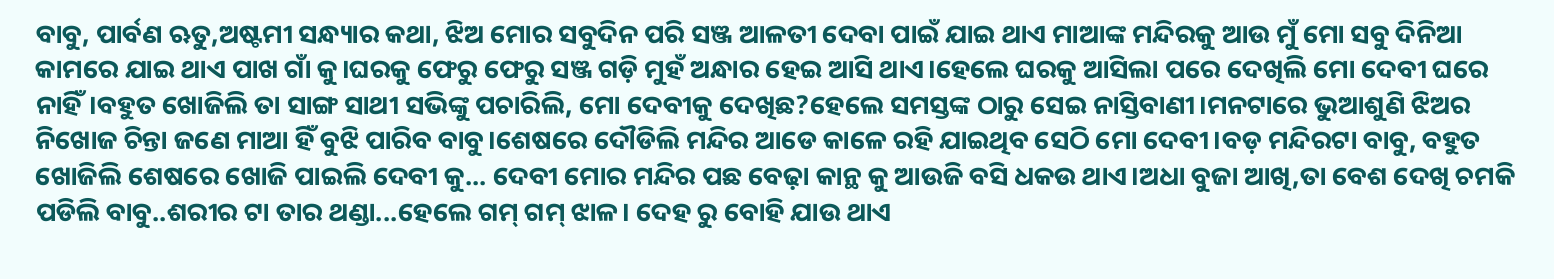ବାବୁ, ପାର୍ବଣ ଋତୁ,ଅଷ୍ଟମୀ ସନ୍ଧ୍ୟାର କଥା, ଝିଅ ମୋର ସବୁଦିନ ପରି ସଞ୍ଜ ଆଳତୀ ଦେବା ପାଇଁ ଯାଇ ଥାଏ ମାଆଙ୍କ ମନ୍ଦିରକୁ ଆଉ ମୁଁ ମୋ ସବୁ ଦିନିଆ କାମରେ ଯାଇ ଥାଏ ପାଖ ଗାଁ କୁ।ଘରକୁ ଫେରୁ ଫେରୁ ସଞ୍ଜ ଗଡ଼ି ମୁହଁ ଅନ୍ଧାର ହେଇ ଆସି ଥାଏ।ହେଲେ ଘରକୁ ଆସିଲା ପରେ ଦେଖିଲି ମୋ ଦେବୀ ଘରେ ନାହିଁ।ବହୁତ ଖୋଜିଲି ତା ସାଙ୍ଗ ସାଥୀ ସଭିଙ୍କୁ ପଚାରିଲି, ମୋ ଦେବୀକୁ ଦେଖିଛ?ହେଲେ ସମସ୍ତଙ୍କ ଠାରୁ ସେଇ ନାସ୍ତିବାଣୀ।ମନଟାରେ ଭୁଆଶୁଣି ଝିଅର ନିଖୋଜ ଚିନ୍ତା ଜଣେ ମାଆ ହିଁ ବୁଝି ପାରିବ ବାବୁ।ଶେଷରେ ଦୌଡିଲି ମନ୍ଦିର ଆଡେ କାଳେ ରହି ଯାଇଥିବ ସେଠି ମୋ ଦେବୀ।ବଡ଼ ମନ୍ଦିରଟା ବାବୁ, ବହୁତ ଖୋଜିଲି ଶେଷରେ ଖୋଜି ପାଇଲି ଦେବୀ କୁ... ଦେବୀ ମୋର ମନ୍ଦିର ପଛ ବେଢ଼ା କାନ୍ଥ କୁ ଆଉଜି ବସି ଧକଉ ଥାଏ।ଅଧା ବୁଜା ଆଖି,ତା ବେଶ ଦେଖି ଚମକି ପଡିଲି ବାବୁ..ଶରୀର ଟା ତାର ଥଣ୍ଡା...ହେଲେ ଗମ୍ ଗମ୍ ଝାଳ। ଦେହ ରୁ ବୋହି ଯାଉ ଥାଏ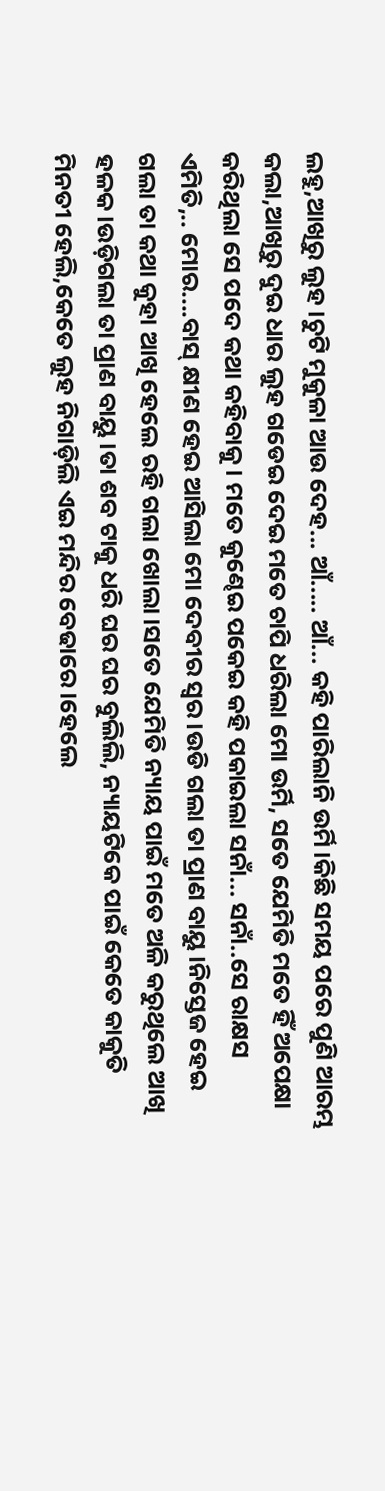ଲହୁ,ଆଖିରୁ ଲୁହ।ଚୁଟି ମୁକୁଳା ଆଉ ଦେହ... ଆଁ..... ଆଁ... କହି ପାରିଲାନି ଉର୍ମି।କିଛି ସମୟ ପରେ ପୁଣି ଆରମ୍ଭ କଲା,ଆଖିରୁ ଦୁଇ ଧାର ଲୁହ ଗଡେଇ ଦେଇ ମତେ ଚାପି ଧରିଲା ମୋ ଉର୍ମି, ସତେ ଯେମିତି ମତେ ହିଁ ଅପେକ୍ଷା କରିଥିଲା ସେ ପଦେ କଥା କହିବାକୁ। ମତେ କୁଣ୍ଢେଇ ପକେଇ କହି ପକାଇଲା ସନାଁ... ସନାଁ..ସେ ରାକ୍ଷସ ଏମିତି,.. ମୋର....ବାସ୍ କ୍ଷୀଣ ହେଇ ଆସିଲା ମୋ ଦେବୀର ସ୍ୱର।ଉଡି ଗଲା ତା ପ୍ରାଣ ବାୟୁ।ନିସ୍ତେଜ ହେଇ ଗଲା ତା କଥା କୁହା ଆଖି ହେଲେ ରହି ଗଲା ଖୋଲା।ସତେ ଯେମିତି ନ୍ୟାୟ ପାଇଁ ମତେ ଅଳି କରୁଥିଲେ ଆଖି ହଳକ।ଉଡ଼ିଗଲା ତା ପ୍ରାଣ ବାୟୁ।ତା ଶବ ଟାକୁ ଧରି ଘର ଘର ବୁଲିଲି, ନ୍ୟାୟଟିକେ ପାଇଁ କେତେ କାକୁତି ମିନତୀ ହେଲି,କେତେ ଲୁହ ନିଗାଡ଼ିଲି ଏଇ ମନ୍ଦିର ବେଢାରେ।ହେଲେ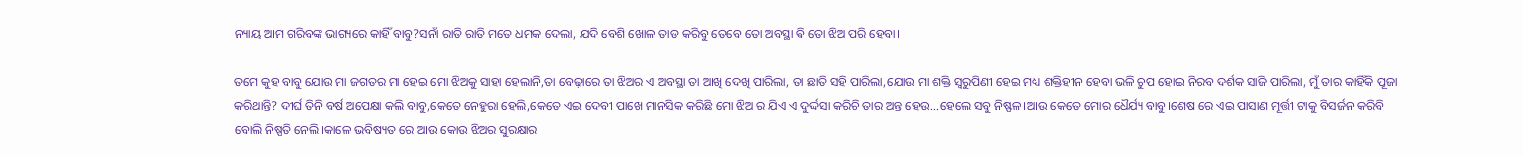ନ୍ୟାୟ ଆମ ଗରିବଙ୍କ ଭାଗ୍ୟରେ କାହିଁ ବାବୁ?ସନାଁ ରାତି ରାତି ମତେ ଧମକ ଦେଲା, ଯଦି ବେଶି ଖୋଳ ତାଡ କରିବୁ ତେବେ ତୋ ଅବସ୍ଥା ଵି ତୋ ଝିଅ ପରି ହେବା।

ତମେ କୁହ ବାବୁ ଯୋଉ ମା ଜଗତର ମା ହେଇ ମୋ ଝିଅକୁ ସାହା ହେଲାନି,ତା ବେଢ଼ାରେ ତା ଝିଅର ଏ ଅବସ୍ଥା ତା ଆଖି ଦେଖି ପାରିଲା, ତା ଛାତି ସହି ପାରିଲା,ଯୋଉ ମା ଶକ୍ତି ସ୍ୱରୁପିଣୀ ହେଇ ମଧ୍ୟ ଶକ୍ତିହୀନ ହେବା ଭଳି ଚୁପ ହୋଇ ନିରବ ଦର୍ଶକ ସାଜି ପାରିଲା, ମୁଁ ତାର କାହିଁକି ପୂଜା କରିଥାନ୍ତି? ଦୀର୍ଘ ତିନି ବର୍ଷ ଅପେକ୍ଷା କଲି ବାବୁ,କେତେ ନେହୁରା ହେଲି,କେତେ ଏଇ ଦେବୀ ପାଖେ ମାନସିକ କରିଛି ମୋ ଝିଅ ର ଯିଏ ଏ ଦୁର୍ଦ୍ଦସା କରିଚି ତାର ଅନ୍ତ ହେଉ...ହେଲେ ସବୁ ନିଷ୍ଫଳ।ଆଉ କେତେ ମୋର ଧୈର୍ଯ୍ୟ ବାବୁ।ଶେଷ ରେ ଏଇ ପାସାଣ ମୂର୍ତ୍ତୀ ଟାକୁ ବିସର୍ଜନ କରିବି ବୋଲି ନିଷ୍ପତି ନେଲି।କାଳେ ଭବିଷ୍ୟତ ରେ ଆଉ କୋଉ ଝିଅର ସୁରକ୍ଷାର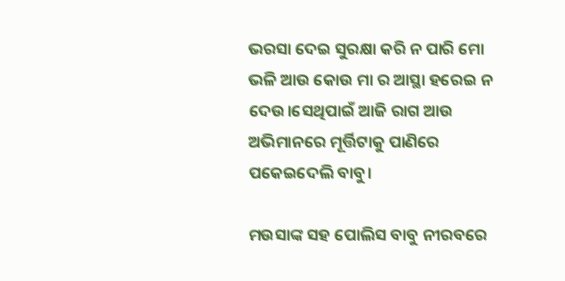ଭରସା ଦେଇ ସୁରକ୍ଷା କରି ନ ପାରି ମୋ ଭଳି ଆଉ କୋଉ ମା ର ଆସ୍ଥା ହରେଇ ନ ଦେଉ।ସେଥିପାଇଁ ଆଜି ରାଗ ଆଉ ଅଭିମାନରେ ମୂର୍ତ୍ତିଟାକୁ ପାଣିରେ ପକେଇଦେଲି ବାବୁ।

ମଉସାଙ୍କ ସହ ପୋଲିସ ବାବୁ ନୀରବରେ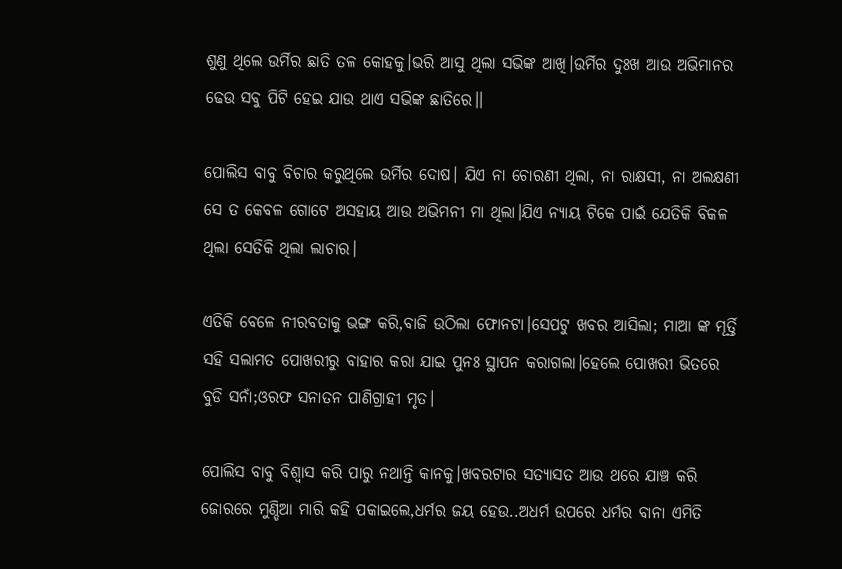ଶୁଣୁ ଥିଲେ ଉର୍ମିର ଛାତି ତଳ କୋହକୁ।ଭରି ଆସୁ ଥିଲା ସଭିଙ୍କ ଆଖି।ଉର୍ମିର ଦୁଃଖ ଆଉ ଅଭିମାନର ଢେଉ ସବୁ ପିଟି ହେଇ ଯାଉ ଥାଏ ସଭିଙ୍କ ଛାତିରେ।।

ପୋଲିସ ବାବୁ ବିଚାର କରୁଥିଲେ ଉର୍ମିର ଦୋଷ। ଯିଏ ନା ଚୋରଣୀ ଥିଲା, ନା ରାକ୍ଷସୀ, ନା ଅଲକ୍ଷଣୀ ସେ ତ କେବଳ ଗୋଟେ ଅସହାୟ ଆଉ ଅଭିମନୀ ମା ଥିଲା।ଯିଏ ନ୍ୟାୟ ଟିକେ ପାଇଁ ଯେତିକି ବିକଳ ଥିଲା ସେତିକି ଥିଲା ଲାଚାର।

ଏତିକି ବେଳେ ନୀରବତାକୁ ଭଙ୍ଗ କରି,ବାଜି ଉଠିଲା ଫୋନଟା।ସେପଟୁ ଖବର ଆସିଲା; ମାଆ ଙ୍କ ମୂର୍ତ୍ତି ସହି ସଲାମତ ପୋଖରୀରୁ ବାହାର କରା ଯାଇ ପୁନଃ ସ୍ଥାପନ କରାଗଲା।ହେଲେ ପୋଖରୀ ଭିତରେ ବୁଡି ସନାଁ;ଓରଫ ସନାତନ ପାଣିଗ୍ରାହୀ ମୃତ।

ପୋଲିସ ବାବୁ ବିଶ୍ୱାସ କରି ପାରୁ ନଥାନ୍ତି କାନକୁ।ଖବରଟାର ସତ୍ୟାସତ ଆଉ ଥରେ ଯାଞ୍ଚ କରି ଜୋରରେ ମୁଣ୍ଡିଆ ମାରି କହି ପକାଇଲେ,ଧର୍ମର ଜୟ ହେଉ..ଅଧର୍ମ ଉପରେ ଧର୍ମର ବାନା ଏମିତି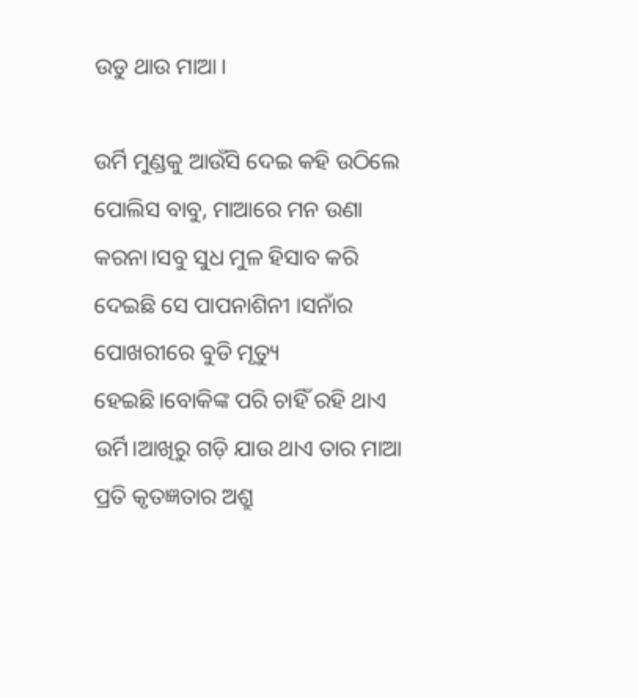ଉଡୁ ଥାଉ ମାଆ।

ଉର୍ମି ମୁଣ୍ଡକୁ ଆଉଁସି ଦେଇ କହି ଉଠିଲେ ପୋଲିସ ବାବୁ, ମାଆରେ ମନ ଉଣା କରନା।ସବୁ ସୁଧ ମୁଳ ହିସାବ କରି ଦେଇଛି ସେ ପାପନାଶିନୀ ।ସନାଁର ପୋଖରୀରେ ବୁଡି ମୃତ୍ୟୁ ହେଇଛି।ବୋକିଙ୍କ ପରି ଚାହିଁ ରହି ଥାଏ ଉର୍ମି।ଆଖିରୁ ଗଡ଼ି ଯାଉ ଥାଏ ତାର ମାଆ ପ୍ରତି କୃତଜ୍ଞତାର ଅଶ୍ରୁ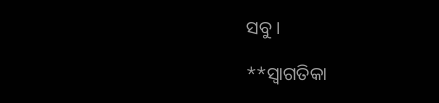ସବୁ।

**ସ୍ୱାଗତିକା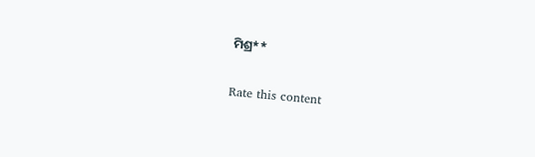ମିଶ୍ର**


Rate this content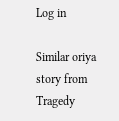Log in

Similar oriya story from Tragedy